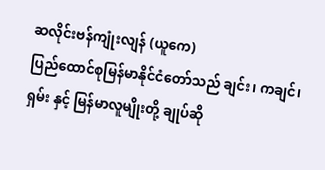ဆလိုင်းဗန်ကျုံးလျန် (ယူကေ)
ပြည်ထောင်စုမြန်မာနိုင်ငံတော်သည် ချင်း၊ ကချင်၊ ရှမ်း နှင့် မြန်မာလူမျိုးတို့ ချုပ်ဆို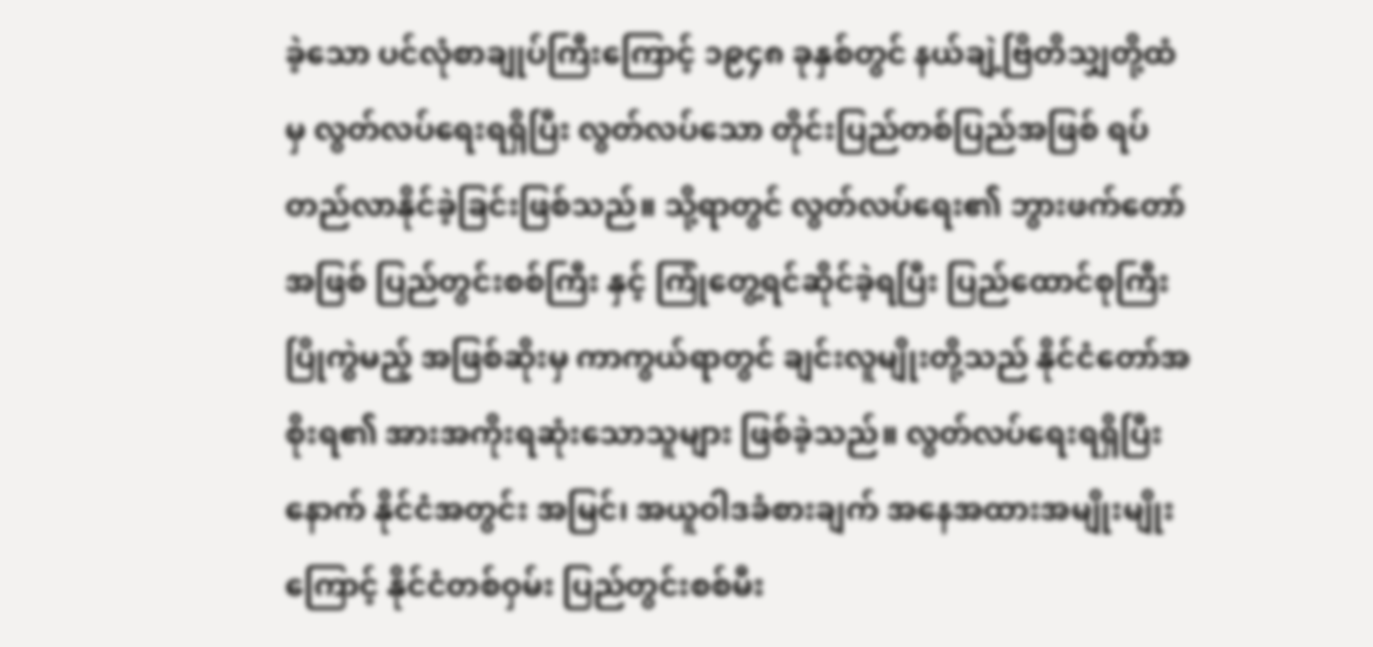ခဲ့သော ပင်လုံစာချုပ်ကြီးကြောင့် ၁၉၄၈ ခုနှစ်တွင် နယ်ချဲ့ဗြိတိသျှတို့ထံမှ လွတ်လပ်ရေးရရှိပြီး လွတ်လပ်သော တိုင်းပြည်တစ်ပြည်အဖြစ် ရပ်တည်လာနိုင်ခဲ့ခြင်းဖြစ်သည်။ သို့ရာတွင် လွတ်လပ်ရေး၏ ဘွားဖက်တော်အဖြစ် ပြည်တွင်းစစ်ကြီး နှင့် ကြုံတွေ့ရင်ဆိုင်ခဲ့ရပြီး ပြည်ထောင်စုကြီးပြိုကွဲမည့် အဖြစ်ဆိုးမှ ကာကွယ်ရာတွင် ချင်းလူမျိုးတို့သည် နိုင်ငံတော်အစိုးရ၏ အားအကိုးရဆုံးသောသူများ ဖြစ်ခဲ့သည်။ လွတ်လပ်ရေးရရှိပြီးနောက် နိုင်ငံအတွင်း အမြင်၊ အယူဝါဒခံစားချက် အနေအထားအမျိုးမျိုးကြောင့် နိုင်ငံတစ်ဝှမ်း ပြည်တွင်းစစ်မီး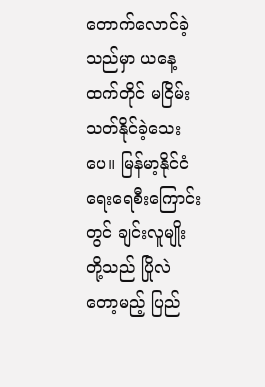တောက်လောင်ခဲ့သည်မှာ ယနေ့ထက်တိုင် မငြိမ်းသတ်နိုင်ခဲ့သေးပေ။ မြန်မာ့နိုင်ငံရေးရေစီးကြောင်းတွင် ချင်းလူမျိုးတို့သည် ပြိုလဲတော့မည့် ပြည်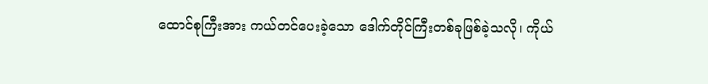ထောင်စုကြီးအား ကယ်တင်ပေးခဲ့သော ဒေါက်တိုင်ကြီးတစ်ခုဖြစ်ခဲ့သလို၊ ကိုယ်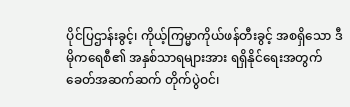ပိုင်ပြဌာန်းခွင့်၊ ကိုယ့်ကြမ္မာကိုယ်ဖန်တီးခွင့် အစရှိသော ဒီမိုကရေစီ၏ အနှစ်သာရများအား ရရှိနိုင်ရေးအတွက် ခေတ်အဆက်ဆက် တိုက်ပွဲဝင်၊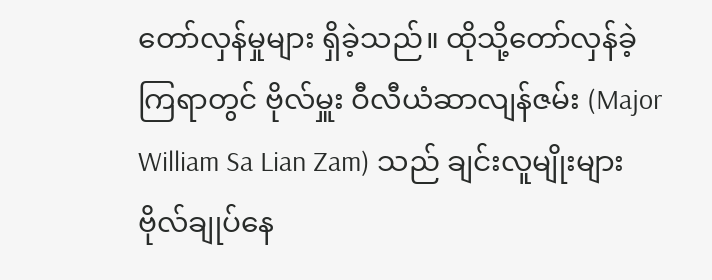တော်လှန်မှုများ ရှိခဲ့သည်။ ထိုသို့တော်လှန်ခဲ့ကြရာတွင် ဗိုလ်မှူး ဝီလီယံဆာလျန်ဇမ်း (Major William Sa Lian Zam) သည် ချင်းလူမျိုးများ ဗိုလ်ချုပ်နေ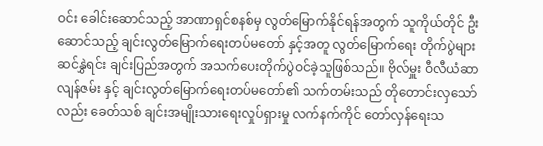ဝင်း ခေါင်းဆောင်သည့် အာဏာရှင်စနစ်မှ လွတ်မြောက်နိုင်ရန်အတွက် သူကိုယ်တိုင် ဦးဆောင်သည့် ချင်းလွတ်မြောက်ရေးတပ်မတော် နှင့်အတူ လွတ်မြောက်ရေး တိုက်ပွဲများဆင်နွှဲရင်း ချင်းပြည်အတွက် အသက်ပေးတိုက်ပွဲဝင်ခဲ့သူဖြစ်သည်။ ဗိုလ်မှူး ဝီလီယံဆာလျန်ဇမ်း နှင့် ချင်းလွတ်မြောက်ရေးတပ်မတော်၏ သက်တမ်းသည် တိုတောင်းလှသော်လည်း ခေတ်သစ် ချင်းအမျိုးသားရေးလှုပ်ရှားမှု လက်နက်ကိုင် တော်လှန်ရေးသ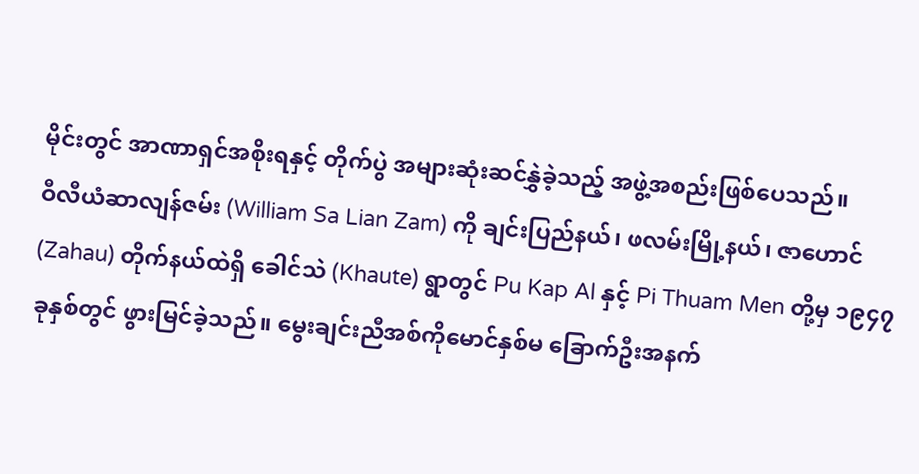မိုင်းတွင် အာဏာရှင်အစိုးရနှင့် တိုက်ပွဲ အများဆုံးဆင်နွှဲခဲ့သည့် အဖွဲ့အစည်းဖြစ်ပေသည်။
ဝီလီယံဆာလျန်ဇမ်း (William Sa Lian Zam) ကို ချင်းပြည်နယ်၊ ဖလမ်းမြို့နယ်၊ ဇာဟောင် (Zahau) တိုက်နယ်ထဲရှိ ခေါင်သဲ (Khaute) ရွာတွင် Pu Kap Al နှင့် Pi Thuam Men တို့မှ ၁၉၄၇ ခုနှစ်တွင် ဖွားမြင်ခဲ့သည်။ မွေးချင်းညီအစ်ကိုမောင်နှစ်မ ခြောက်ဦးအနက်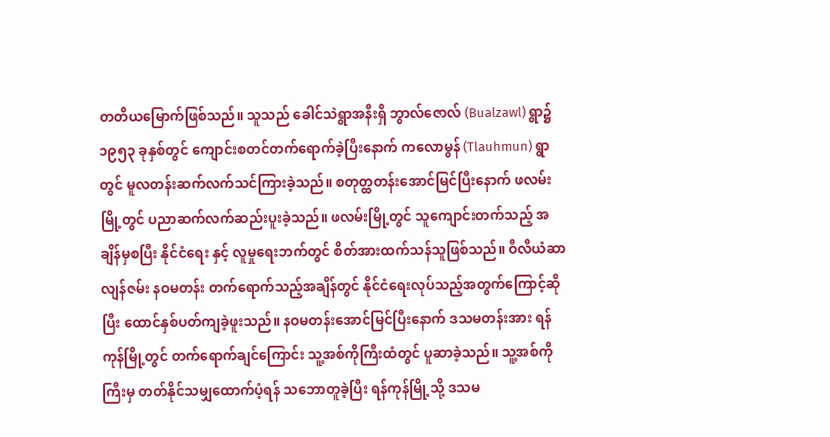တတိယမြောက်ဖြစ်သည်။ သူသည် ခေါင်သဲရွာအနီးရှိ ဘွာလ်ဇောလ် (Bualzawl) ရွာ၌ ၁၉၅၃ ခုနှစ်တွင် ကျောင်းစတင်တက်ရောက်ခဲ့ပြီးနောက် ကလောမွန် (Tlauhmun) ရွာတွင် မူလတန်းဆက်လက်သင်ကြားခဲ့သည်။ စတုတ္ထတန်းအောင်မြင်ပြီးနောက် ဖလမ်းမြို့တွင် ပညာဆက်လက်ဆည်းပူးခဲ့သည်။ ဖလမ်းမြို့တွင် သူကျောင်းတက်သည့် အချိန်မှစပြီး နိုင်ငံရေး နှင့် လူမှုရေးဘက်တွင် စိတ်အားထက်သန်သူဖြစ်သည်။ ဝီလီယံဆာလျန်ဇမ်း နဝမတန်း တက်ရောက်သည့်အချိန်တွင် နိုင်ငံရေးလုပ်သည့်အတွက်ကြောင့်ဆိုပြီး ထောင်နှစ်ပတ်ကျခဲ့ဖူးသည်။ နဝမတန်းအောင်မြင်ပြီးနောက် ဒသမတန်းအား ရန်ကုန်မြို့တွင် တက်ရောက်ချင်ကြောင်း သူ့အစ်ကိုကြီးထံတွင် ပူဆာခဲ့သည်။ သူ့အစ်ကိုကြီးမှ တတ်နိုင်သမျှထောက်ပံ့ရန် သဘောတူခဲ့ပြီး ရန်ကုန်မြို့သို့ ဒသမ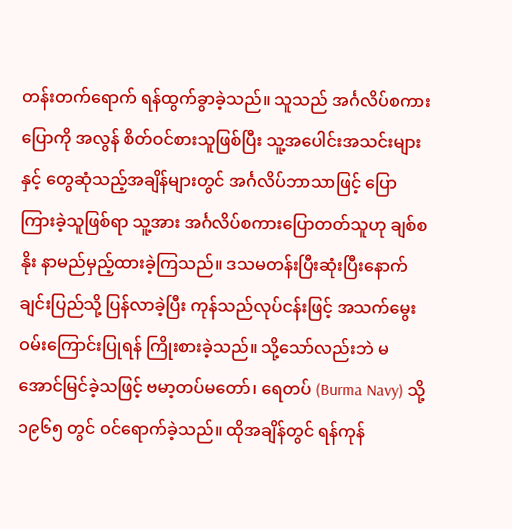တန်းတက်ရောက် ရန်ထွက်ခွာခဲ့သည်။ သူသည် အင်္ဂလိပ်စကားပြောကို အလွန် စိတ်ဝင်စားသူဖြစ်ပြီး သူ့အပေါင်းအသင်းများနှင့် တွေဆုံသည့်အချိန်များတွင် အင်္ဂလိပ်ဘာသာဖြင့် ပြောကြားခဲ့သူဖြစ်ရာ သူ့အား အင်္ဂလိပ်စကားပြောတတ်သူဟု ချစ်စနိုး နာမည်မှည့်ထားခဲ့ကြသည်။ ဒသမတန်းပြီးဆုံးပြီးနောက် ချင်းပြည်သို့ ပြန်လာခဲ့ပြီး ကုန်သည်လုပ်ငန်းဖြင့် အသက်မွေးဝမ်းကြောင်းပြုရန် ကြိုးစားခဲ့သည်။ သို့သော်လည်းဘဲ မအောင်မြင်ခဲ့သဖြင့် ဗမာ့တပ်မတော်၊ ရေတပ် (Burma Navy) သို့ ၁၉၆၅ တွင် ဝင်ရောက်ခဲ့သည်။ ထိုအချိန်တွင် ရန်ကုန်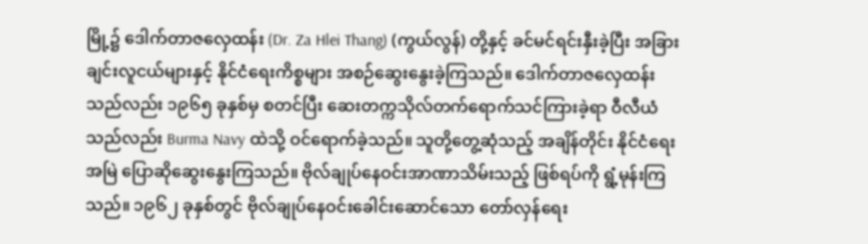မြို့၌ ဒေါက်တာဇလှေထန်း (Dr. Za Hlei Thang) (ကွယ်လွန်) တို့နှင့် ခင်မင်ရင်းနှီးခဲ့ပြီး အခြားချင်းလူငယ်များနှင့် နိုင်ငံရေးကိစ္စများ အစဉ်ဆွေးနွေးခဲ့ကြသည်။ ဒေါက်တာဇလှေထန်းသည်လည်း ၁၉၆၅ ခုနှစ်မှ စတင်ပြီး ဆေးတက္ကသိုလ်တက်ရောက်သင်ကြားခဲ့ရာ ဝီလီယံသည်လည်း Burma Navy ထဲသို့ ဝင်ရောက်ခဲ့သည်။ သူတို့တွေ့ဆုံသည့် အချိန်တိုင်း နိုင်ငံရေးအမြဲ ပြောဆိုဆွေးနွေးကြသည်။ ဗိုလ်ချုပ်နေဝင်းအာဏာသိမ်းသည့် ဖြစ်ရပ်ကို ရွံ့မုန်းကြသည်။ ၁၉၆၂ ခုနှစ်တွင် ဗိုလ်ချုပ်နေဝင်းခေါင်းဆောင်သော တော်လှန်ရေး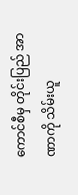ကောင်စီမှ တိုင်းပြည် အာဏာကို သိမ်းယူ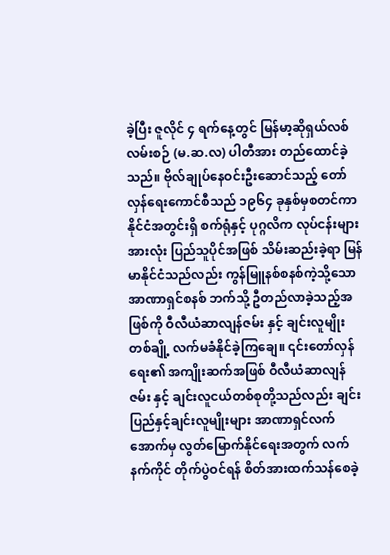ခဲ့ပြီး ဇူလိုင် ၄ ရက်နေ့တွင် မြန်မာ့ဆိုရှယ်လစ်လမ်းစဉ် (မ.ဆ.လ) ပါတီအား တည်ထောင်ခဲ့သည်။ ဗိုလ်ချုပ်နေဝင်းဦးဆောင်သည့် တော်လှန်ရေးကောင်စီသည် ၁၉၆၄ ခုနှစ်မှစတင်ကာ နိုင်ငံအတွင်းရှိ စက်ရုံနှင့် ပုဂ္ဂလိက လုပ်ငန်းများအားလုံး ပြည်သူပိုင်အဖြစ် သိမ်းဆည်းခဲ့ရာ မြန်မာနိုင်ငံသည်လည်း ကွန်မြူနစ်စနစ်ကဲ့သို့သော အာဏာရှင်စနစ် ဘက်သို့ ဦတည်လာခဲ့သည့်အဖြစ်ကို ဝီလီယံဆာလျန်ဇမ်း နှင့် ချင်းလူမျိုးတစ်ချို့ လက်မခံနိုင်ခဲ့ကြချေ။ ၎င်းတော်လှန်ရေး၏ အကျိုးဆက်အဖြစ် ဝီလီယံဆာလျန်ဇမ်း နှင့် ချင်းလူငယ်တစ်စုတို့သည်လည်း ချင်းပြည်နှင့်ချင်းလူမျိုးများ အာဏာရှင်လက်အောက်မှ လွတ်မြောက်နိုင်ရေးအတွက် လက်နက်ကိုင် တိုက်ပွဲဝင်ရန် စိတ်အားထက်သန်စေခဲ့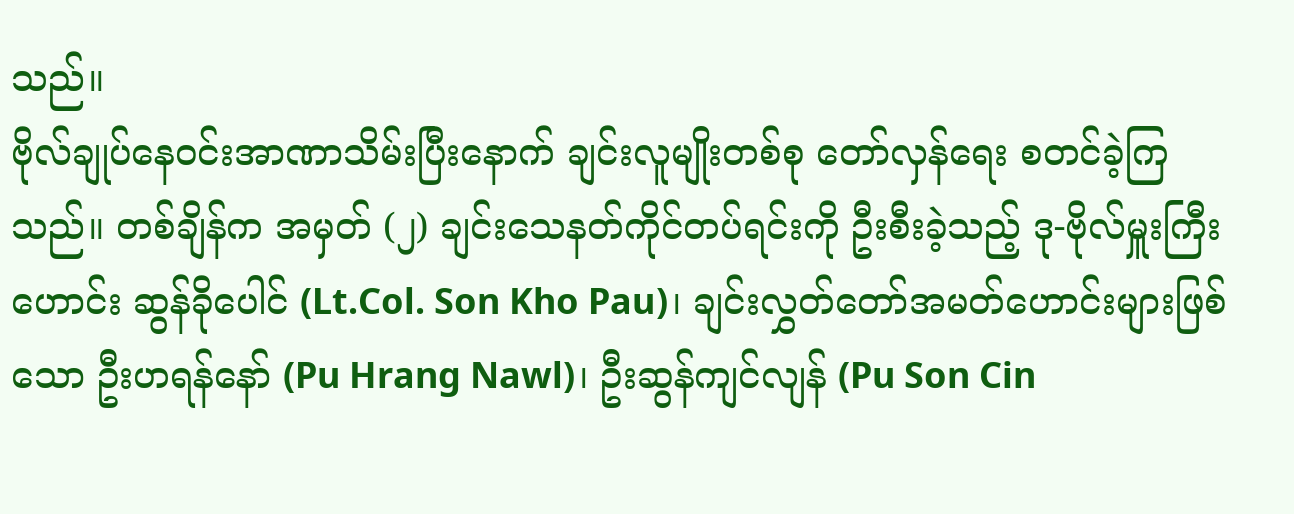သည်။
ဗိုလ်ချုပ်နေဝင်းအာဏာသိမ်းပြီးနောက် ချင်းလူမျိုးတစ်စု တော်လှန်ရေး စတင်ခဲ့ကြသည်။ တစ်ချိန်က အမှတ် (၂) ချင်းသေနတ်ကိုင်တပ်ရင်းကို ဦးစီးခဲ့သည့် ဒု-ဗိုလ်မှူးကြီးဟောင်း ဆွန်ခိုပေါင် (Lt.Col. Son Kho Pau)၊ ချင်းလွှတ်တော်အမတ်ဟောင်းများဖြစ်သော ဦးဟရန်နော် (Pu Hrang Nawl)၊ ဦးဆွန်ကျင်လျန် (Pu Son Cin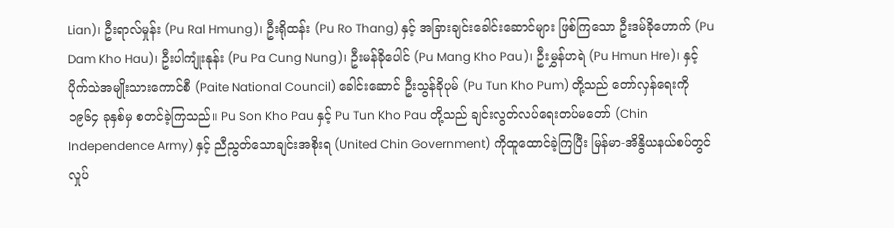Lian)၊ ဦးရာလ်မှုန်း (Pu Ral Hmung)၊ ဦးရိုထန်း (Pu Ro Thang) နှင့် အခြားချင်းခေါင်းဆောင်များ ဖြစ်ကြသော ဦးဒမ်ခိုဟောက် (Pu Dam Kho Hau)၊ ဦးပါကျုံးနုန်း (Pu Pa Cung Nung)၊ ဦးမန်ခိုပေါင် (Pu Mang Kho Pau)၊ ဦးမွှန်ဟရဲ (Pu Hmun Hre)၊ နှင့် ပိုက်သဲအမျိုးသားကောင်စီ (Paite National Council) ခေါင်းဆောင် ဦးသွန်ခိုပုမ် (Pu Tun Kho Pum) တို့သည် တော်လှန်ရေးကို ၁၉၆၄ ခုနှစ်မှ စတင်ခဲ့ကြသည်။ Pu Son Kho Pau နှင့် Pu Tun Kho Pau တို့သည် ချင်းလွတ်လပ်ရေးတပ်မတော် (Chin Independence Army) နှင့် ညီညွတ်သောချင်းအစိုးရ (United Chin Government) ကိုထူထောင်ခဲ့ကြပြီး မြန်မာ-အိနွိယနယ်စပ်တွင် လှုပ်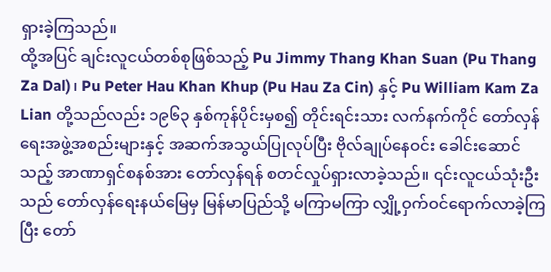ရှားခဲ့ကြသည်။
ထို့အပြင် ချင်းလူငယ်တစ်စုဖြစ်သည့် Pu Jimmy Thang Khan Suan (Pu Thang Za Dal)၊ Pu Peter Hau Khan Khup (Pu Hau Za Cin) နှင့် Pu William Kam Za Lian တို့သည်လည်း ၁၉၆၃ နှစ်ကုန်ပိုင်းမှစ၍ တိုင်းရင်းသား လက်နက်ကိုင် တော်လှန်ရေးအဖွဲ့အစည်းများနှင့် အဆက်အသွယ်ပြုလုပ်ပြီး ဗိုလ်ချုပ်နေဝင်း ခေါင်းဆောင်သည့် အာဏာရှင်စနစ်အား တော်လှန်ရန် စတင်လှုပ်ရှားလာခဲ့သည်။ ၎င်းလူငယ်သုံးဦးသည် တော်လှန်ရေးနယ်မြေမှ မြန်မာပြည်သို့ မကြာမကြာ လျှို့ဝှက်ဝင်ရောက်လာခဲ့ကြပြီး တော်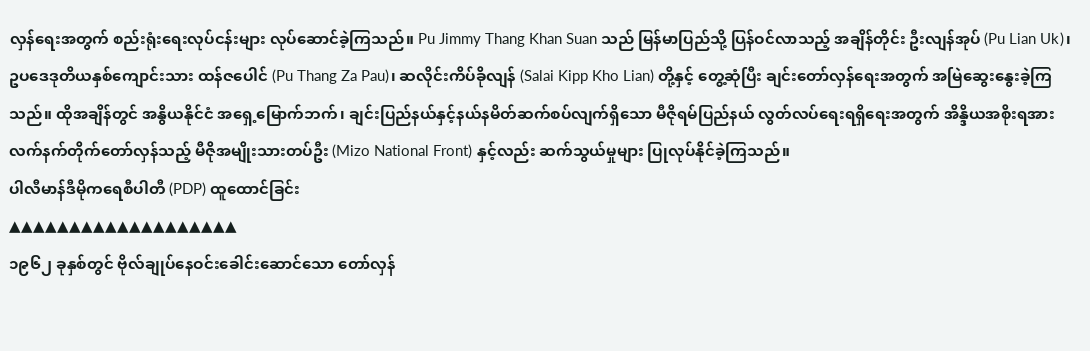လှန်ရေးအတွက် စည်းရုံးရေးလုပ်ငန်းများ လုပ်ဆောင်ခဲ့ကြသည်။ Pu Jimmy Thang Khan Suan သည် မြန်မာပြည်သို့ ပြန်ဝင်လာသည့် အချိန်တိုင်း ဦးလျန်အုပ် (Pu Lian Uk)၊ ဥပဒေဒုတိယနှစ်ကျောင်းသား ထန်ဇပေါင် (Pu Thang Za Pau)၊ ဆလိုင်းကိပ်ခိုလျန် (Salai Kipp Kho Lian) တို့နှင့် တွေ့ဆုံပြီး ချင်းတော်လှန်ရေးအတွက် အမြဲဆွေးနွေးခဲ့ကြသည်။ ထိုအချိန်တွင် အနွိယနိုင်ငံ အရှေ့မြောက်ဘက်၊ ချင်းပြည်နယ်နှင့်နယ်နမိတ်ဆက်စပ်လျက်ရှိသော မီဇိုရမ်ပြည်နယ် လွတ်လပ်ရေးရရှိရေးအတွက် အိန္ဒိယအစိုးရအား လက်နက်တိုက်တော်လှန်သည့် မီဇိုအမျိုးသားတပ်ဦး (Mizo National Front) နှင့်လည်း ဆက်သွယ်မှုများ ပြုလုပ်နိုင်ခဲ့ကြသည်။
ပါလီမာန်ဒီမိုကရေစီပါတီ (PDP) ထူထောင်ခြင်း
▲▲▲▲▲▲▲▲▲▲▲▲▲▲▲▲▲▲▲
၁၉၆၂ ခုနှစ်တွင် ဗိုလ်ချုပ်နေဝင်းခေါင်းဆောင်သော တော်လှန်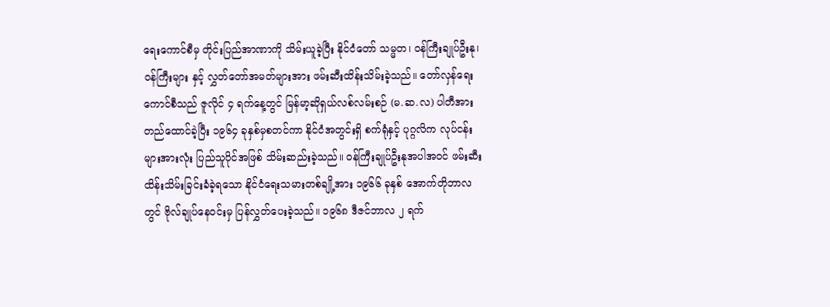ရေးကောင်စီမှ တိုင်းပြည်အာဏာကို သိမ်းယူခဲ့ပြီး နိုင်ငံတော် သမ္မတ၊ ဝန်ကြီးချုပ်ဦးနု၊ ဝန်ကြီးများ နှင့် လွှတ်တော်အမတ်များအား ဖမ်းဆီးထိန်းသိမ်းခဲ့သည်။ တော်လှန်ရေးကောင်စီသည် ဇူလိုင် ၄ ရက်နေ့တွင် မြန်မာ့ဆိုရှယ်လစ်လမ်းစဉ် (မ.ဆ.လ) ပါတီအား တည်ထောင်ခဲ့ပြီး ၁၉၆၄ ခုနှစ်မှစတင်ကာ နိုင်ငံအတွင်းရှိ စက်ရုံနှင့် ပုဂ္ဂလိက လုပ်ငန်းများအားလုံး ပြည်သူပိုင်အဖြစ် သိမ်းဆည်းခဲ့သည်။ ဝန်ကြီးချုပ်ဦးနုအပါအဝင် ဖမ်းဆီးထိန်းသိမ်းခြင်းခံခဲ့ရသော နိုင်ငံရေးသမားတစ်ချို့အား ၁၉၆၆ ခုနှစ် အောက်တိုဘာလတွင် ဗိုလ်ချုပ်နေဝင်းမှ ပြန်လွှတ်ပေးခဲ့သည်။ ၁၉၆၈ ဒီဇင်ဘာလ ၂ ရက်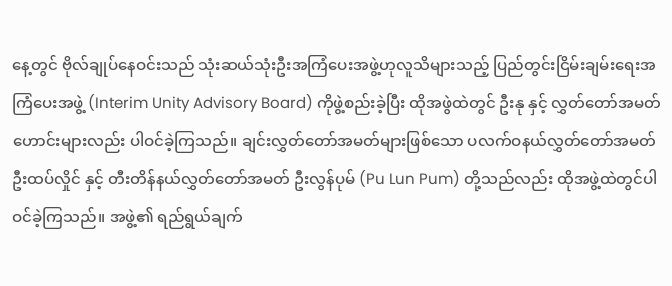နေ့တွင် ဗိုလ်ချုပ်နေဝင်းသည် သုံးဆယ်သုံးဦးအကြံပေးအဖွဲ့ဟုလူသိများသည့် ပြည်တွင်းငြိမ်းချမ်းရေးအကြံပေးအဖွဲ့ (Interim Unity Advisory Board) ကိုဖွဲ့စည်းခဲ့ပြီး ထိုအဖွဲထဲတွင် ဦးနု နှင့် လွှတ်တော်အမတ်ဟောင်းများလည်း ပါဝင်ခဲ့ကြသည်။ ချင်းလွှတ်တော်အမတ်များဖြစ်သော ပလက်ဝနယ်လွှတ်တော်အမတ် ဦးထပ်လှိုင် နှင့် တီးတိန်နယ်လွှတ်တော်အမတ် ဦးလွန်ပုမ် (Pu Lun Pum) တို့သည်လည်း ထိုအဖွဲ့ထဲတွင်ပါဝင်ခဲ့ကြသည်။ အဖွဲ့၏ ရည်ရွယ်ချက်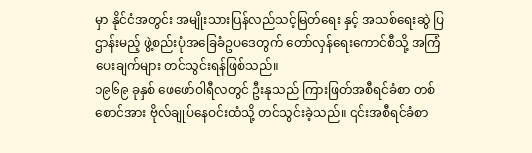မှာ နိုင်ငံအတွင်း အမျိုးသားပြန်လည်သင့်မြတ်ရေး နှင့် အသစ်ရေးဆွဲ ပြဌာန်းမည့် ဖွဲ့စည်းပုံအခြေခံဥပဒေတွက် တော်လှန်ရေးကောင်စီသို့ အကြံပေးချက်များ တင်သွင်းရန်ဖြစ်သည်။
၁၉၆၉ ခုနှစ် ဖေဖော်ဝါရီလတွင် ဦးနုသည် ကြားဖြတ်အစီရင်ခံစာ တစ်စောင်အား ဗိုလ်ချုပ်နေဝင်းထံသို့ တင်သွင်းခဲ့သည်။ ၎င်းအစီရင်ခံစာ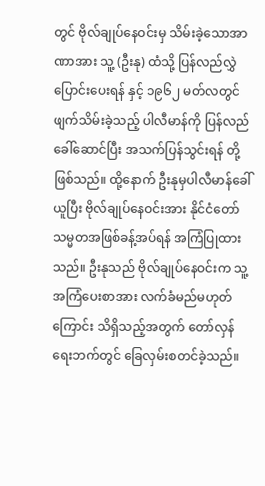တွင် ဗိုလ်ချုပ်နေဝင်းမှ သိမ်းခဲ့သောအာဏာအား သူ့ (ဦးနု) ထံသို့ ပြန်လည်လွှဲပြောင်းပေးရန် နှင့် ၁၉၆၂ မတ်လတွင် ဖျက်သိမ်းခဲ့သည့် ပါလီမာန်ကို ပြန်လည်ခေါ်ဆောင်ပြီး အသက်ပြန်သွင်းရန် တို့ဖြစ်သည်။ ထို့နောက် ဦးနုမှပါလီမာန်ခေါ်ယူပြီး ဗိုလ်ချုပ်နေဝင်းအား နိုင်ငံတော် သမ္မတအဖြစ်ခန့်အပ်ရန် အကြံပြုထားသည်။ ဦးနုသည် ဗိုလ်ချုပ်နေဝင်းက သူ့အကြံပေးစာအား လက်ခံမည်မဟုတ်ကြောင်း သိရှိသည့်အတွက် တော်လှန်ရေးဘက်တွင် ခြေလှမ်းစတင်ခဲ့သည်။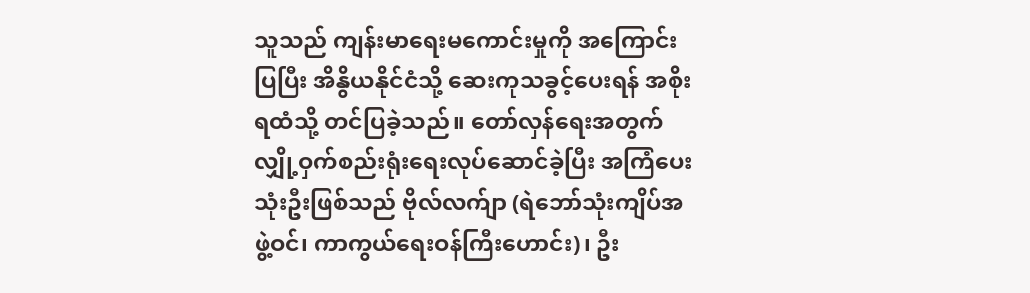သူသည် ကျန်းမာရေးမကောင်းမှုကို အကြောင်းပြပြီး အိနွိယနိုင်ငံသို့ ဆေးကုသခွင့်ပေးရန် အစိုးရထံသို့ တင်ပြခဲ့သည်။ တော်လှန်ရေးအတွက် လျှို့ဝှက်စည်းရုံးရေးလုပ်ဆောင်ခဲ့ပြီး အကြံပေးသုံးဦးဖြစ်သည် ဗိုလ်လက်ျာ (ရဲဘော်သုံးကျိပ်အဖွဲ့ဝင်၊ ကာကွယ်ရေးဝန်ကြီးဟောင်း)၊ ဦး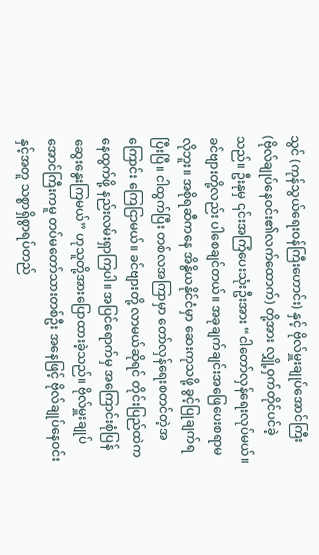သွင် (ကုန်သွယ်ရေးဝန်ကြီးဟောင်း) နှင့် ဗိုလ်မှူးချုပ်အောင်ကြီး (ဗိုလ်ချုပ်နေဝင်း၏လက်ထောက်) တို့အား လျှို့ဝှက်တိုင်ပင်ခဲ့သည်။ ဦးနုမှ ၎င်းအကြံပေးသုံးဦးအား “ငါတော်လှန်ရေးလုပ်မယ်။ ခင်ဗျားတို့လည်း ပါစေချင်တယ်။ အခုချက်ချင်းအဖြေပေးစရာမလိုဘူး။ အစိုရဆီကနေ အိနွိယနိုင်ငံမှာ ဆေးကုသဖို့ ခွင့်ပြုချက်ရပြီးပြီ။ ငါထွက်ပြီး တစ်လအကြာမှာ တော်လှန်ရေးစတင်တဲ့အကြောင်း ကြေငြာမယ်။ ခင်ဗျားတို့ လာမယ်ဆိုရင် တိုင်းပြည်ထဲကနေထွက်ဖို့ နည်းလမ်းရှာကြပါ။ အပြင်ရောက်မှ အကြောင်းစုံပြန်ဆွေးနွေးကြမယ်” ဟုသူတို့အားပြောထားခဲ့သည်။ ဗိုလ်မှူးချုပ်အောင်ကြီးကမူ တပ်မတော်သားတစ်ဦး အနေဖြင့် ဗိုလ်ချုပ်နေဝင်းနှင့်အတူ သစ္စာရှိစွာရပ်တည်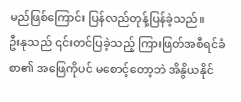မည်ဖြစ်ကြောင်း ပြန်လည်တုန့်ပြန်ခဲ့သည်။
ဦးနုသည် ၎င်းတင်ပြခဲ့သည့် ကြားဖြတ်အစီရင်ခံစာ၏ အဖြေကိုပင် မစောင့်တော့ဘဲ အိနွိယနိုင်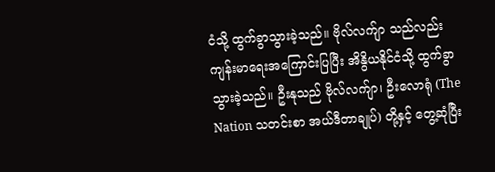ငံသို့ ထွက်ခွာသွားခဲ့သည်။ ဗိုလ်လက်ျာ သည်လည်း ကျန်းမာရေးအကြောင်းပြပြီး အိနွိယနိုင်ငံသို့ ထွက်ခွာသွားခဲ့သည်။ ဦးနုသည် ဗိုလ်လက်ျာ၊ ဦးလောရုံ (The Nation သတင်းစာ အယ်ဒီတာချုပ်) တို့နှင့် တွေ့ဆုံပြီး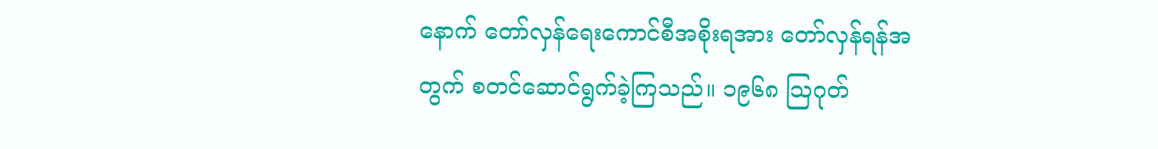နောက် တော်လှန်ရေးကောင်စီအစိုးရအား တော်လှန်ရန်အတွက် စတင်ဆောင်ရွက်ခဲ့ကြသည်။ ၁၉၆၈ သြဂုတ်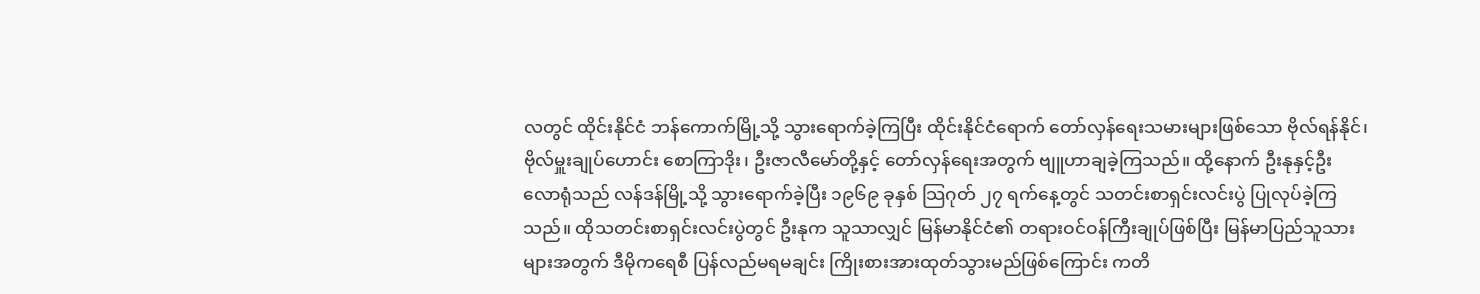လတွင် ထိုင်းနိုင်ငံ ဘန်ကောက်မြို့သို့ သွားရောက်ခဲ့ကြပြီး ထိုင်းနိုင်ငံရောက် တော်လှန်ရေးသမားများဖြစ်သော ဗိုလ်ရန်နိုင်၊ ဗိုလ်မှူးချုပ်ဟောင်း စောကြာဒိုး၊ ဦးဇာလီမော်တို့နှင့် တော်လှန်ရေးအတွက် ဗျူဟာချခဲ့ကြသည်။ ထို့နောက် ဦးနုနှင့်ဦးလောရုံသည် လန်ဒန်မြို့သို့ သွားရောက်ခဲ့ပြီး ၁၉၆၉ ခုနှစ် သြဂုတ် ၂၇ ရက်နေ့တွင် သတင်းစာရှင်းလင်းပွဲ ပြုလုပ်ခဲ့ကြသည်။ ထိုသတင်းစာရှင်းလင်းပွဲတွင် ဦးနုက သူသာလျှင် မြန်မာနိုင်ငံ၏ တရားဝင်ဝန်ကြီးချုပ်ဖြစ်ပြီး မြန်မာပြည်သူသားများအတွက် ဒီမိုကရေစီ ပြန်လည်မရမချင်း ကြိုးစားအားထုတ်သွားမည်ဖြစ်ကြောင်း ကတိ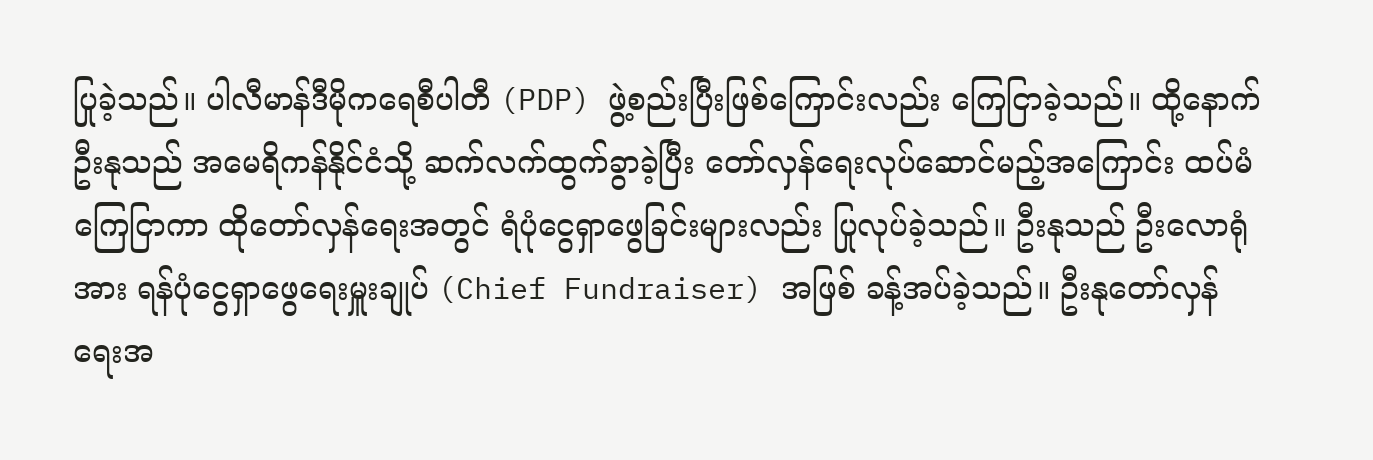ပြုခဲ့သည်။ ပါလီမာန်ဒီမိုကရေစီပါတီ (PDP) ဖွဲ့စည်းပြီးဖြစ်ကြောင်းလည်း ကြေငြာခဲ့သည်။ ထို့နောက် ဦးနုသည် အမေရိကန်နိုင်ငံသို့ ဆက်လက်ထွက်ခွာခဲ့ပြီး တော်လှန်ရေးလုပ်ဆောင်မည့်အကြောင်း ထပ်မံကြေငြာကာ ထိုတော်လှန်ရေးအတွင် ရံပုံငွေရှာဖွေခြင်းများလည်း ပြုလုပ်ခဲ့သည်။ ဦးနုသည် ဦးလောရုံအား ရန်ပုံငွေရှာဖွေရေးမှူးချုပ် (Chief Fundraiser) အဖြစ် ခန့်အပ်ခဲ့သည်။ ဦးနုတော်လှန်ရေးအ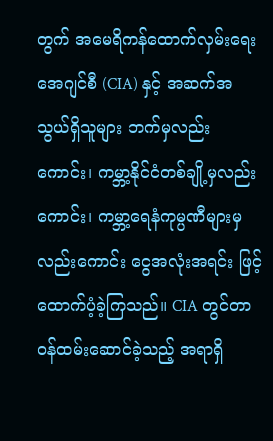တွက် အမေရိကန်ထောက်လှမ်းရေးအေဂျင်စီ (CIA) နှင့် အဆက်အသွယ်ရှိသူများ ဘက်မှလည်းကောင်း၊ ကမ္ဘာ့နိုင်ငံတစ်ချို့မှလည်းကောင်း၊ ကမ္ဘာ့ရေနံကုမ္ပဏီများမှလည်းကောင်း ငွေအလုံးအရင်း ဖြင့်ထောက်ပံ့ခဲ့ကြသည်။ CIA တွင်တာဝန်ထမ်းဆောင်ခဲ့သည့် အရာရှိ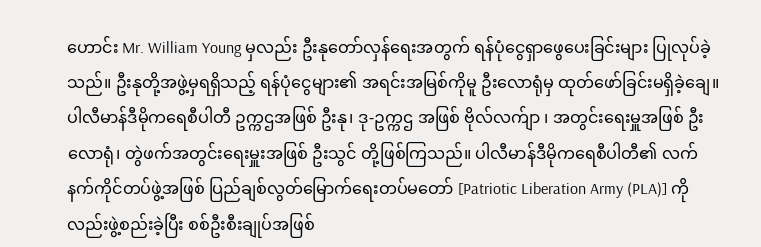ဟောင်း Mr. William Young မှလည်း ဦးနုတော်လှန်ရေးအတွက် ရန်ပုံငွေရှာဖွေပေးခြင်းများ ပြုလုပ်ခဲ့သည်။ ဦးနုတို့အဖွဲ့မှရရှိသည့် ရန်ပုံငွေများ၏ အရင်းအမြစ်ကိုမူ ဦးလောရုံမှ ထုတ်ဖော်ခြင်းမရှိခဲ့ချေ။ ပါလီမာန်ဒီမိုကရေစီပါတီ ဥက္ကဌအဖြစ် ဦးနု၊ ဒု-ဥက္ကဌ အဖြစ် ဗိုလ်လက်ျာ ၊ အတွင်းရေးမှူအဖြစ် ဦးလောရုံ၊ တွဲဖက်အတွင်းရေးမှူးအဖြစ် ဦးသွင် တို့ဖြစ်ကြသည်။ ပါလီမာန်ဒီမိုကရေစီပါတီ၏ လက်နက်ကိုင်တပ်ဖွဲ့အဖြစ် ပြည်ချစ်လွတ်မြောက်ရေးတပ်မတော် [Patriotic Liberation Army (PLA)] ကိုလည်းဖွဲ့စည်းခဲ့ပြီး စစ်ဦးစီးချုပ်အဖြစ်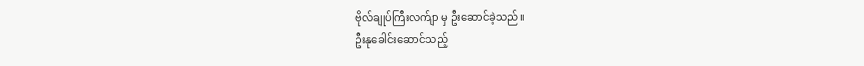ဗိုလ်ချုပ်ကြီးလက်ျာ မှ ဦးဆောင်ခဲ့သည်။
ဦးနုခေါင်းဆောင်သည့်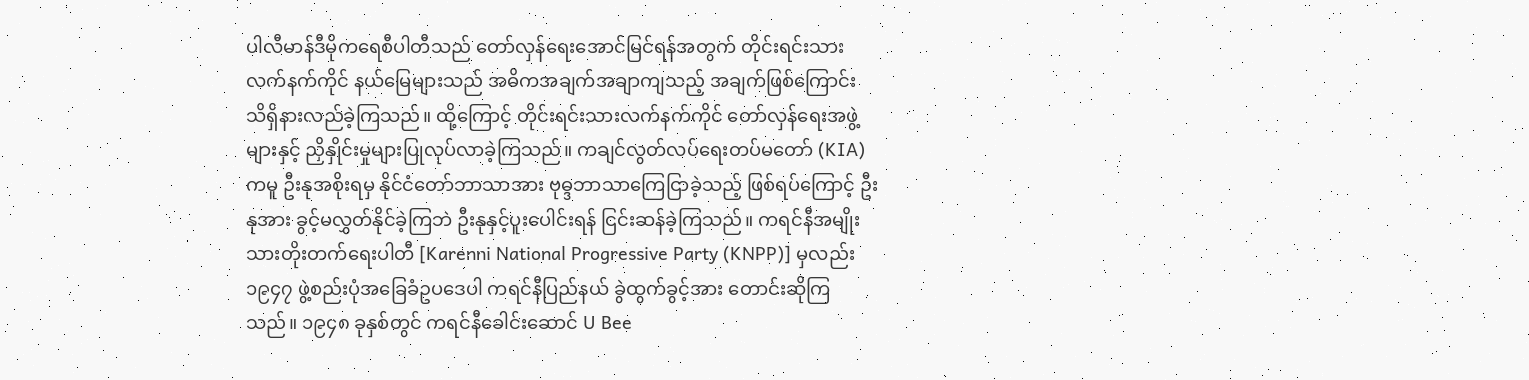ပါလီမာန်ဒီမိုကရေစီပါတီသည် တော်လှန်ရေးအောင်မြင်ရန်အတွက် တိုင်းရင်းသားလက်နက်ကိုင် နယ်မြေများသည် အဓိကအချက်အချာကျသည့် အချက်ဖြစ်ကြောင်း သိရှိနားလည်ခဲ့ကြသည်။ ထို့ကြောင့် တိုင်းရင်းသားလက်နက်ကိုင် တော်လှန်ရေးအဖွဲ့များနှင့် ညှိနှိုင်းမှုများပြုလုပ်လာခဲ့ကြသည်။ ကချင်လွတ်လပ်ရေးတပ်မတော် (KIA) ကမူ ဦးနုအစိုးရမှ နိုင်ငံတော်ဘာသာအား ဗုဓ္ဒဘာသာကြေငြာခဲ့သည့် ဖြစ်ရပ်ကြောင့် ဦးနုအား ခွင့်မလွှတ်နိုင်ခဲ့ကြဘဲ ဦးနုနှင့်ပူးပေါင်းရန် ငြင်းဆန်ခဲ့ကြသည်။ ကရင်နီအမျိုးသားတိုးတက်ရေးပါတီ [Karenni National Progressive Party (KNPP)] မှလည်း ၁၉၄၇ ဖွဲ့စည်းပုံအခြေခံဥပဒေပါ ကရင်နီပြည်နယ် ခွဲထွက်ခွင့်အား တောင်းဆိုကြသည်။ ၁၉၄၈ ခုနှစ်တွင် ကရင်နီခေါင်းဆောင် U Bee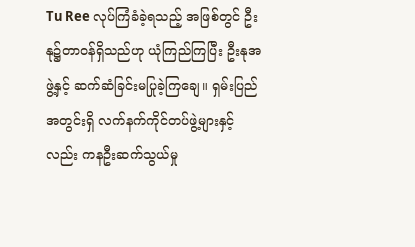Tu Ree လုပ်ကြံခံခဲ့ရသည့် အဖြစ်တွင် ဦးနု၌တာဝန်ရှိသည်ဟု ယုံကြည်ကြပြီး ဦးနုအဖွဲ့နှင့် ဆက်ဆံခြင်းမပြုခဲ့ကြချေ။ ရှမ်းပြည်အတွင်းရှိ လက်နက်ကိုင်တပ်ဖွဲ့များနှင့်လည်း ကနဦးဆက်သွယ်မှု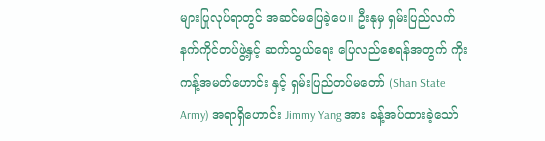များပြုလုပ်ရာတွင် အဆင်မပြေခဲ့ပေ။ ဦးနုမှ ရှမ်းပြည်လက်နက်ကိုင်တပ်ဖွဲ့နှင့် ဆက်သွယ်ရေး ပြေလည်စေရန်အတွက် ကိုးကန့်အမတ်ဟောင်း နှင့် ရှမ်းပြည်တပ်မတော် (Shan State Army) အရာရှိဟောင်း Jimmy Yang အား ခန့်အပ်ထားခဲ့သော်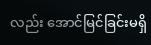လည်း အောင်မြင်ခြင်းမရှိ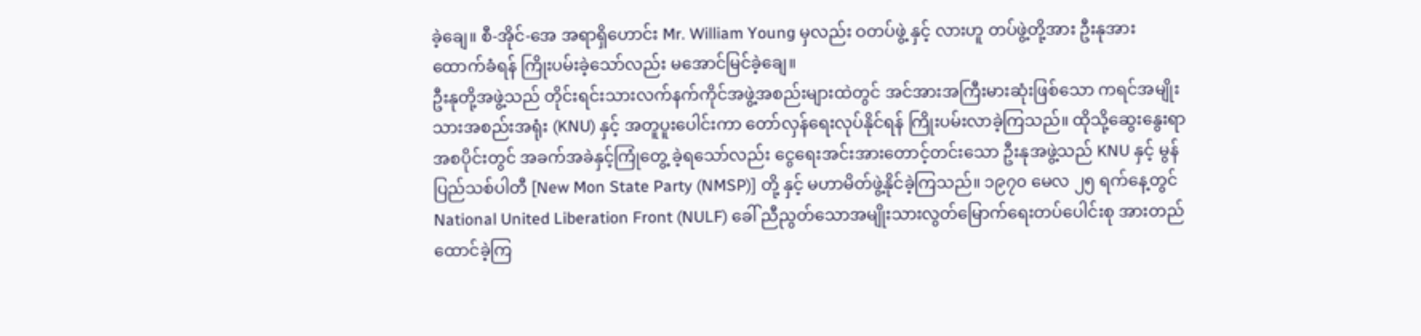ခဲ့ချေ။ စီ-အိုင်-အေ အရာရှိဟောင်း Mr. William Young မှလည်း ဝတပ်ဖွဲ့ နှင့် လားဟူ တပ်ဖွဲ့တို့အား ဦးနုအားထောက်ခံရန် ကြိုးပမ်းခဲ့သော်လည်း မအောင်မြင်ခဲ့ချေ။
ဦးနုတို့အဖွဲ့သည် တိုင်းရင်းသားလက်နက်ကိုင်အဖွဲ့အစည်းများထဲတွင် အင်အားအကြီးမားဆုံးဖြစ်သော ကရင်အမျိုးသားအစည်းအရုံး (KNU) နှင့် အတူပူးပေါင်းကာ တော်လှန်ရေးလုပ်နိုင်ရန် ကြိုးပမ်းလာခဲ့ကြသည်။ ထိုသို့ဆွေးနွေးရာ အစပိုင်းတွင် အခက်အခဲနှင့်ကြုံတွေ့ ခဲ့ရသော်လည်း ငွေရေးအင်းအားတောင့်တင်းသော ဦးနုအဖွဲ့သည် KNU နှင့် မွန်ပြည်သစ်ပါတီ [New Mon State Party (NMSP)] တို့ နှင့် မဟာမိတ်ဖွဲ့နိုင်ခဲ့ကြသည်။ ၁၉၇၀ မေလ ၂၅ ရက်နေ့တွင် National United Liberation Front (NULF) ခေါ် ညီညွတ်သောအမျိုးသားလွတ်မြောက်ရေးတပ်ပေါင်းစု အားတည်ထောင်ခဲ့ကြ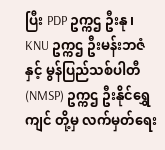ပြီး PDP ဥက္ကဌ ဦးနု၊ KNU ဥက္ကဌ ဦးမန်းဘဇံ နှင့် မွန်ပြည်သစ်ပါတီ (NMSP) ဥက္ကဌ ဦးနိုင်ရွှေကျင် တို့မှ လက်မှတ်ရေး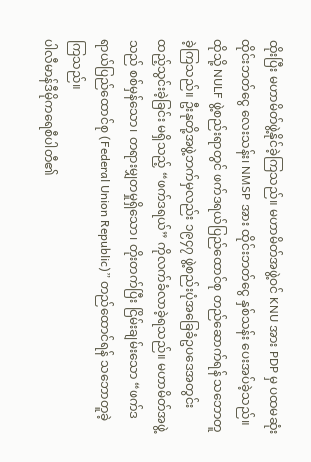ထိုးပြီး မဟာမိတ်ဖွဲ့နိုင်ခဲ့ကြသည်။ မဟာမိတ်အဖွဲ့ဝင် KNU အား PDP မှ ပထမဆုံး ထိုင်းဘတ်ငွေ လေးသန်း၊ NMSP အား ထိုင်းဘတ်ငွေ နှစ်သန်း ပေးအပ်ခဲ့သည်။ ထိုသို့ NULF ဖွဲ့စည်းရာတွင် ဖက်ဒရယ်ပြည်ထောင်စု တည်ဆောက်ရန် သဘောတူခဲ့ကြသည်။ ဦးနုတို့အဖွဲ့ဘက်မှလည်း ၁၉၄၇ ဖွဲ့စည်းပုံအခြေခံဥပဒေအတွင်း ထည့်သွင်းခဲ့ခြင်း မရှိသည့် “ဖက်ဒရယ်” ကိုလက်ခံလာခဲ့ရသည်။ မဟာမိတ်အဖွဲ့သည် စစ်မှန်သော၊ တရားမျှတမှုရှိသော၊ တိုးတက်ပြီး ငြိမ်းချမ်းသော “ဖက်ဒရာယ်ပြည်ထောင်စု (Federal Union Republic)” တည်ထောင်ရန် သဘောတူခဲ့ကြသည်။
ပါလီမာန်ဒီမိုကရေစီပါတီ၏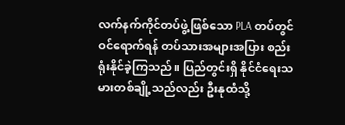လက်နက်ကိုင်တပ်ဖွဲ့ဖြစ်သော PLA တပ်တွင် ဝင်ရောက်ရန် တပ်သားအများအပြား စည်းရုံးနိုင်ခဲ့ကြသည်။ ပြည်တွင်းရှိ နိုင်ငံရေးသမားတစ်ချို့သည်လည်း ဦးနုထံသို့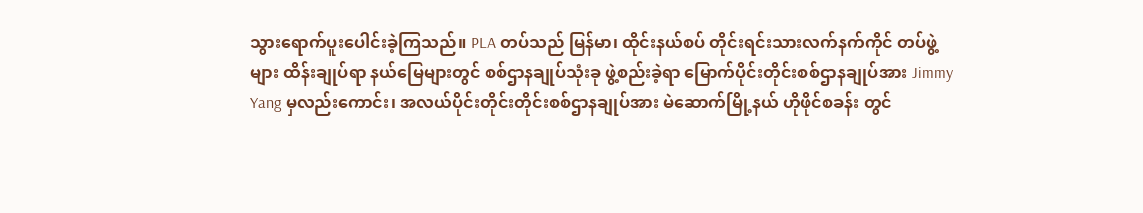သွားရောက်ပူးပေါင်းခဲ့ကြသည်။ PLA တပ်သည် မြန်မာ၊ ထိုင်းနယ်စပ် တိုင်းရင်းသားလက်နက်ကိုင် တပ်ဖွဲ့များ ထိန်းချုပ်ရာ နယ်မြေများတွင် စစ်ဌာနချုပ်သုံးခု ဖွဲ့စည်းခဲ့ရာ မြောက်ပိုင်းတိုင်းစစ်ဌာနချုပ်အား Jimmy Yang မှလည်းကောင်း၊ အလယ်ပိုင်းတိုင်းတိုင်းစစ်ဌာနချုပ်အား မဲဆောက်မြို့နယ် ဟိုဖိုင်စခန်း တွင်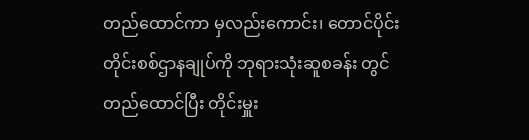တည်ထောင်ကာ မှလည်းကောင်း၊ တောင်ပိုင်းတိုင်းစစ်ဌာနချုပ်ကို ဘုရားသုံးဆူစခန်း တွင်တည်ထောင်ပြီး တိုင်းမှူး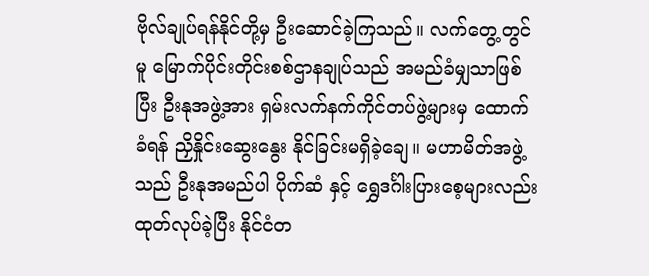ဗိုလ်ချုပ်ရန်နိုင်တို့မှ ဦးဆောင်ခဲ့ကြသည်။ လက်တွေ့တွင်မူ မြောက်ပိုင်းတိုင်းစစ်ဌာနချုပ်သည် အမည်ခံမျှသာဖြစ်ပြီး ဦးနုအဖွဲ့အား ရှမ်းလက်နက်ကိုင်တပ်ဖွဲ့များမှ ထောက်ခံရန် ညှိနှိုင်းဆွေးနွေး နိုင်ခြင်းမရှိခဲ့ချေ။ မဟာမိတ်အဖွဲ့သည် ဦးနုအမည်ပါ ပိုက်ဆံ နှင့် ရွှေဒင်္ဂါးပြားစေ့များလည်း ထုတ်လုပ်ခဲ့ပြီး နိုင်ငံတ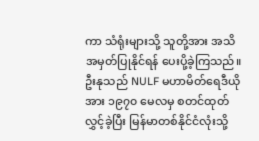ကာ သံရုံးများသို့ သူတို့အား အသိအမှတ်ပြုနိုင်ရန် ပေးပို့ခဲ့ကြသည်။ ဦးနုသည် NULF မဟာမိတ်ရေဒီယိုအား ၁၉၇၀ မေလမှ စတင်ထုတ်လွှင့်ခဲ့ပြီး မြန်မာတစ်နိုင်ငံလုံးသို့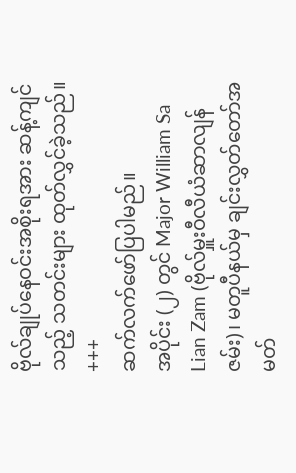ဗိုလ်ချုပ်နေဝင်းအစိုးရအား ဆန့်ကျင်သည့် သတင်းများ ထုတ်လွှင်ခဲ့သည်။
+++
ဆက်လက်ဖော်ပြပါမည်။
အပိုင်း (၂) တွင် Major William Sa Lian Zam (ဗိုလ်မှူးဝီလီယံဆာလျန်ဇမ်း)၊ မတူပီနယ်မှ ချင်းလွှတ်တော်အမတ်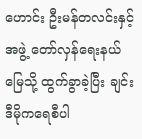ဟောင်း ဦးမန်တလင်းနှင့်အဖွဲ့ တော်လှန်ရေးနယ်မြေသို့ ထွက်ခွာခဲ့ပြီး ချင်းဒီမိုကရေစီပါ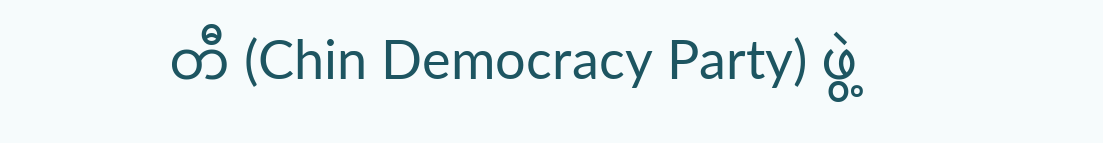တီ (Chin Democracy Party) ဖွဲ့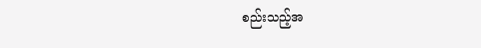စည်းသည့်အ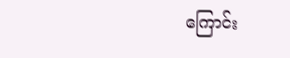ကြောင်း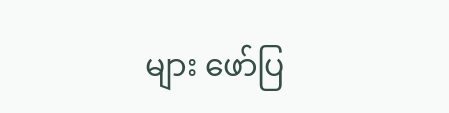များ ဖော်ပြ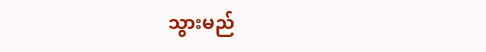သွားမည်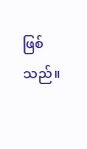ဖြစ်သည်။